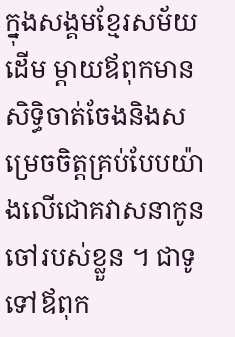ក្នុងសង្គមខ្មែរសម័យដើម ម្តាយឪពុកមានសិទ្ធិចាត់ចែងនិងសម្រេចចិត្តគ្រប់បែបយ៉ាងលើជោគវាសនាកូនចៅរបស់ខ្លួន ។ ជាទូទៅឪពុក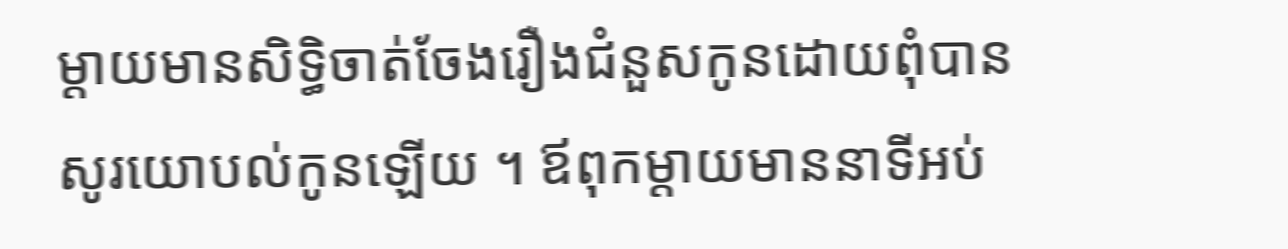ម្តាយមានសិទ្ធិចាត់ចែងរឿងជំនួសកូនដោយពុំបានសូរយោបល់កូនឡើយ ។ ឪពុកម្តាយមាននាទីអប់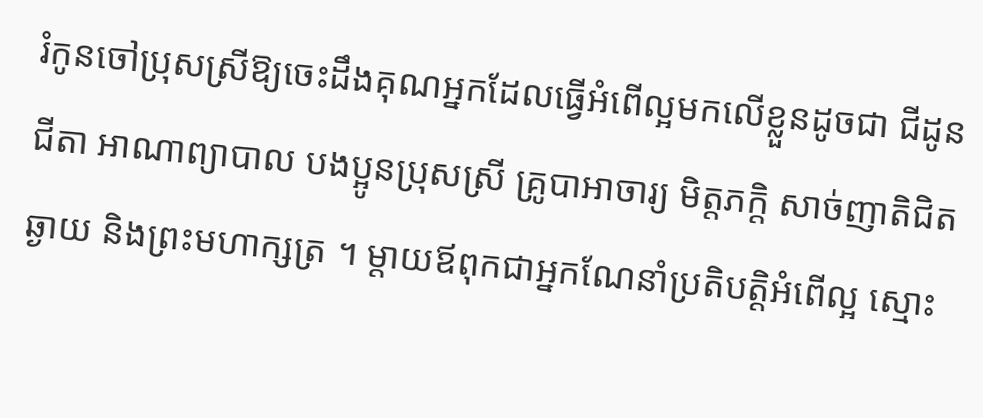រំកូនចៅប្រុសស្រីឱ្យចេះដឹងគុណអ្នកដែលធ្វើអំពើល្អមកលើខ្លួនដូចជា ជីដូនជីតា អាណាព្យាបាល បងប្អូនប្រុសស្រី គ្រូបាអាចារ្យ មិត្តភក្តិ សាច់ញាតិជិតឆ្ងាយ និងព្រះមហាក្សត្រ ។ ម្តាយឪពុកជាអ្នកណែនាំប្រតិបត្តិអំពើល្អ ស្មោះ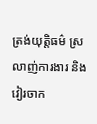ត្រង់យុត្តិធម៌ ស្រលាញ់ការងារ និងវៀរចាក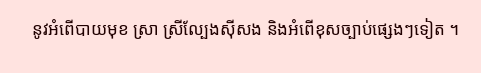នូវអំពើបាយមុខ ស្រា ស្រីល្បែងស៊ីសង និងអំពើខុសច្បាប់ផ្សេងៗទៀត ។